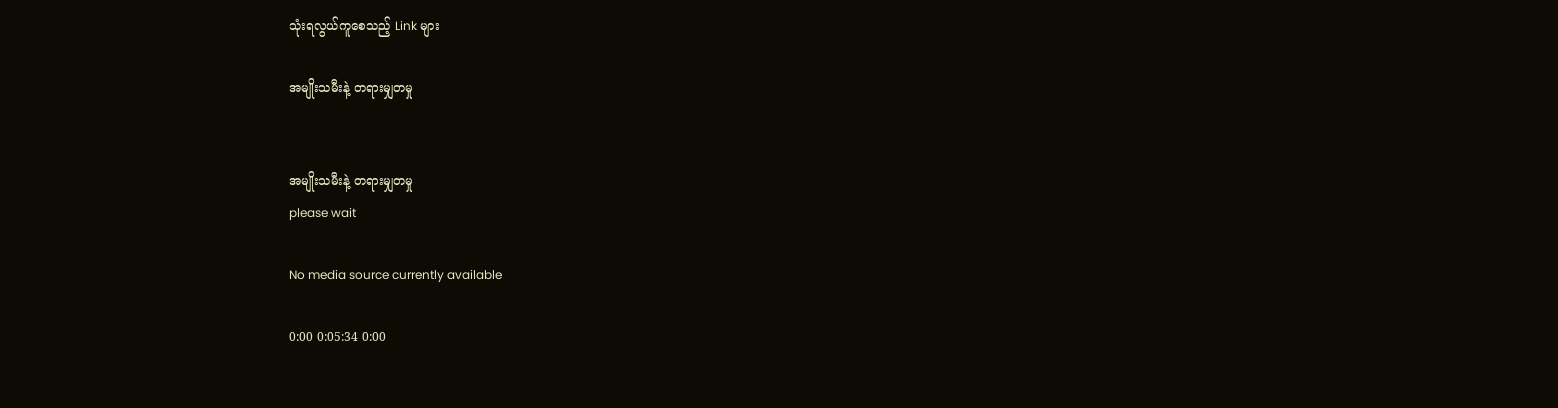သုံးရလွယ်ကူစေသည့် Link များ

အမျိုးသမီးနဲ့ တရားမျှတမှု


အမျိုးသမီးနဲ့ တရားမျှတမှု
please wait

No media source currently available

0:00 0:05:34 0:00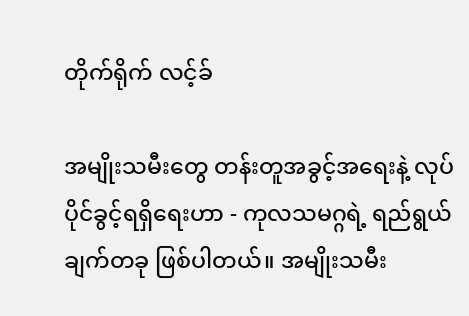တိုက်ရိုက် လင့်ခ်

အမျိုးသမီးတွေ တန်းတူအခွင့်အရေးနဲ့ လုပ်ပိုင်ခွင့်ရရှိရေးဟာ - ကုလသမဂ္ဂရဲ့ ရည်ရွယ်ချက်တခု ဖြစ်ပါတယ်။ အမျိုးသမီး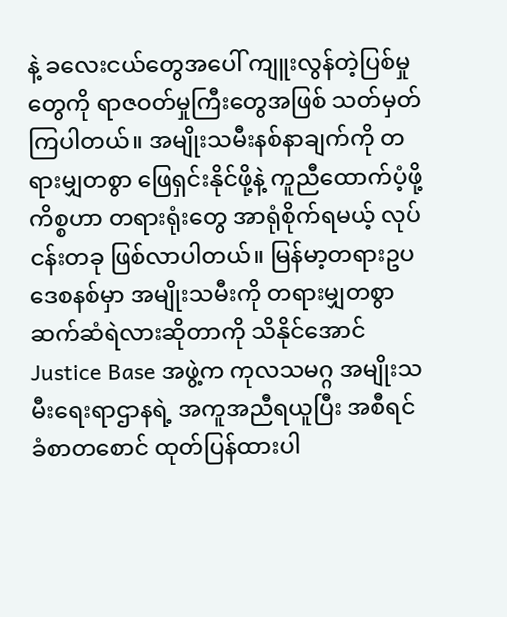နဲ့ ခလေးငယ်တွေအပေါ် ကျူးလွန်တဲ့ပြစ်မှုတွေကို ရာဇဝတ်မှုကြီးတွေအဖြစ် သတ်မှတ်ကြပါတယ်။ အမျိုးသမီးနစ်နာချက်ကို တရားမျှတစွာ ဖြေရှင်းနိုင်ဖို့နဲ့ ကူညီထောက်ပံ့ဖို့ကိစ္စဟာ တရားရုံးတွေ အာရုံစိုက်ရမယ့် လုပ်ငန်းတခု ဖြစ်လာပါတယ်။ မြန်မာ့တရားဥပဒေစနစ်မှာ အမျိုးသမီးကို တရားမျှတစွာ ဆက်ဆံရဲလားဆိုတာကို သိနိုင်အောင် Justice Base အဖွဲ့က ကုလသမဂ္ဂ အမျိုးသမီးရေးရာဌာနရဲ့ အကူအညီရယူပြီး အစီရင်ခံစာတစောင် ထုတ်ပြန်ထားပါ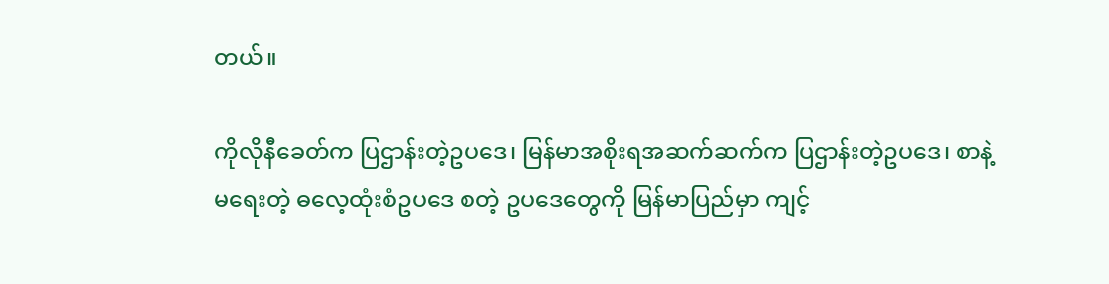တယ်။

ကိုလိုနီခေတ်က ပြဌာန်းတဲ့ဥပဒေ၊ မြန်မာအစိုးရအဆက်ဆက်က ပြဌာန်းတဲ့ဥပဒေ၊ စာနဲ့မရေးတဲ့ ဓလေ့ထုံးစံဥပဒေ စတဲ့ ဥပဒေတွေကို မြန်မာပြည်မှာ ကျင့်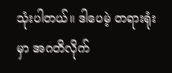သုံးပါတယ်။ ဒါပေမဲ့ တရားရုံးမှာ အဂတိလိုက်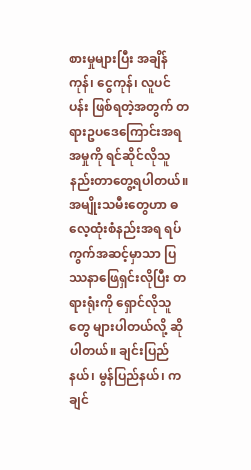စားမှုများပြီး အချိန်ကုန်၊ ငွေကုန်၊ လူပင်ပန်း ဖြစ်ရတဲ့အတွက် တရားဥပဒေကြောင်းအရ အမှုကို ရင်ဆိုင်လိုသူ နည်းတာတွေ့ရပါတယ်။ အမျိုးသမီးတွေဟာ ဓလေ့ထုံးစံနည်းအရ ရပ်ကွက်အဆင့်မှာသာ ပြဿနာဖြေရှင်းလိုပြီး တရားရုံးကို ရှောင်လိုသူတွေ များပါတယ်လို့ ဆိုပါတယ်။ ချင်းပြည်နယ်၊ မွန်ပြည်နယ်၊ ကချင်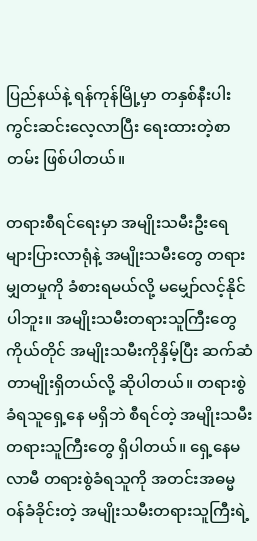ပြည်နယ်နဲ့ ရန်ကုန်မြို့မှာ တနှစ်နီးပါး ကွင်းဆင်းလေ့လာပြီး ရေးထားတဲ့စာတမ်း ဖြစ်ပါတယ်။

တရားစီရင်ရေးမှာ အမျိုးသမီးဦးရေများပြားလာရုံနဲ့ အမျိုးသမီးတွေ တရားမျှတမှုကို ခံစားရမယ်လို့ မမျှော်လင့်နိုင်ပါဘူး။ အမျိုးသမီးတရားသူကြီးတွေကိုယ်တိုင် အမျိုးသမီးကိုနှိမ့်ပြီး ဆက်ဆံတာမျိုးရှိတယ်လို့ ဆိုပါတယ်။ တရားစွဲခံရသူရှေ့နေ မရှိဘဲ စီရင်တဲ့ အမျိုးသမီးတရားသူကြီးတွေ ရှိပါတယ်။ ရှေ့နေမလာမီ တရားစွဲခံရသူကို အတင်းအဓမ္မဝန်ခံခိုင်းတဲ့ အမျိုးသမီးတရားသူကြီးရဲ့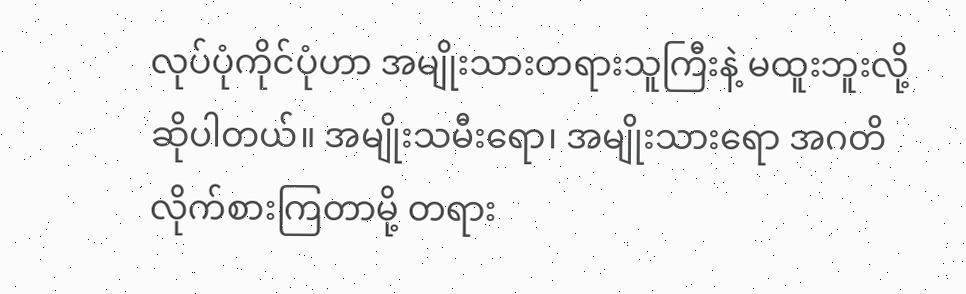လုပ်ပုံကိုင်ပုံဟာ အမျိုးသားတရားသူကြီးနဲ့ မထူးဘူးလို့ ဆိုပါတယ်။ အမျိုးသမီးရော၊ အမျိုးသားရော အဂတိလိုက်စားကြတာမို့ တရား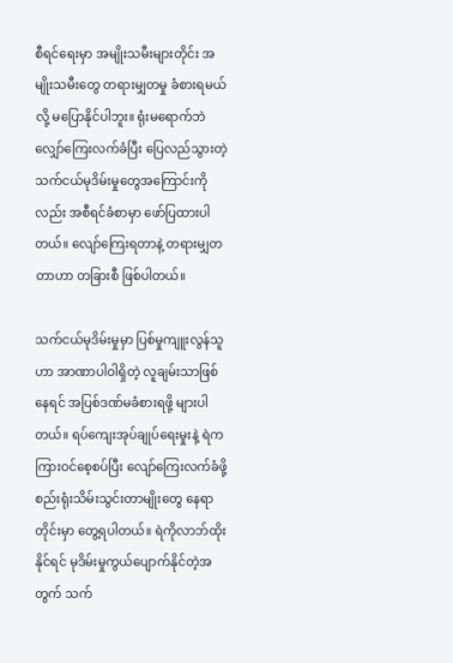စီရင်ရေးမှာ အမျိုးသမီးများတိုင်း အမျိုးသမီးတွေ တရားမျှတမှု ခံစားရမယ်လို့ မပြောနိုင်ပါဘူး။ ရုံးမရောက်ဘဲ လျှော်ကြေးလက်ခံပြီး ပြေလည်သွားတဲ့ သက်ငယ်မုဒိမ်းမှုတွေအကြောင်းကိုလည်း အစီရင်ခံစာမှာ ဖော်ပြထားပါတယ်။ လျော်ကြေးရတာနဲ့ တရားမျှတတာဟာ တခြားစီ ဖြစ်ပါတယ်။

သက်ငယ်မုဒိမ်းမှုမှာ ပြစ်မှုကျူးလွန်သူဟာ အာဏာပါဝါရှိတဲ့ လူချမ်းသာဖြစ်နေရင် အပြစ်ဒဏ်မခံစားရဖို့ များပါတယ်။ ရပ်ကျေးအုပ်ချုပ်ရေးမှုးနဲ့ ရဲက ကြားဝင်စေ့စပ်ပြီး လျော်ကြေးလက်ခံဖို့ စည်းရုံးသိမ်းသွင်းတာမျိုးတွေ နေရာတိုင်းမှာ တွေ့ရပါတယ်။ ရဲကိုလာဘ်ထိုးနိုင်ရင် မုဒိမ်းမှုကွယ်ပျောက်နိုင်တဲ့အတွက် သက်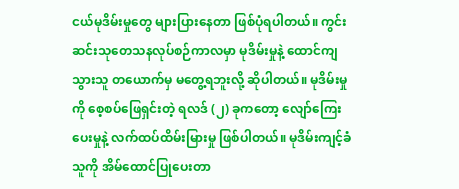ငယ်မုဒိမ်းမှုတွေ များပြားနေတာ ဖြစ်ပုံရပါတယ်။ ကွင်းဆင်းသုတေသနလုပ်စဉ်ကာလမှာ မုဒိမ်းမှုနဲ့ ထောင်ကျသွားသူ တယောက်မှ မတွေ့ရဘူးလို့ ဆိုပါတယ်။ မုဒိမ်းမှုကို စေ့စပ်ဖြေရှင်းတဲ့ ရလဒ် (၂) ခုကတော့ လျော်ကြေးပေးမှုနဲ့ လက်ထပ်ထိမ်းမြားမှု ဖြစ်ပါတယ်။ မုဒိမ်းကျင့်ခံသူကို အိမ်ထောင်ပြုပေးတာ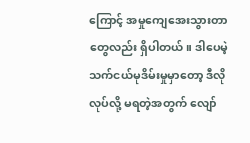ကြောင့် အမှုကျေအေးသွားတာတွေလည်း ရှိပါတယ်။ ဒါပေမဲ့ သက်ငယ်မုဒိမ်းမှုမှာတော့ ဒီလိုလုပ်လို့ မရတဲ့အတွက် လျော်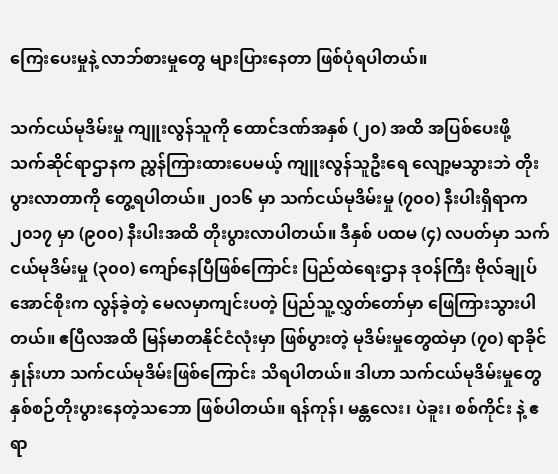ကြေးပေးမှုနဲ့ လာဘ်စားမှုတွေ များပြားနေတာ ဖြစ်ပုံရပါတယ်။

သက်ငယ်မုဒိမ်းမှု ကျူးလွန်သူကို ထောင်ဒဏ်အနှစ် (၂၀) အထိ အပြစ်ပေးဖို့ သက်ဆိုင်ရာဌာနက ညွှန်ကြားထားပေမယ့် ကျူးလွန်သူဦးရေ လျော့မသွားဘဲ တိုးပွားလာတာကို တွေ့ရပါတယ်။ ၂၀၁၆ မှာ သက်ငယ်မုဒိမ်းမှု (၇၀၀) နီးပါးရှိရာက ၂၀၁၇ မှာ (၉၀၀) နီးပါးအထိ တိုးပွားလာပါတယ်။ ဒီနှစ် ပထမ (၄) လပတ်မှာ သက်ငယ်မုဒိမ်းမှု (၃၀၀) ကျော်နေပြီဖြစ်ကြောင်း ပြည်ထဲရေးဌာန ဒုဝန်ကြီး ဗိုလ်ချုပ်အောင်စိုးက လွန်ခဲ့တဲ့ မေလမှာကျင်းပတဲ့ ပြည်သူ့လွှတ်တော်မှာ ဖြေကြားသွားပါတယ်။ ဧပြီလအထိ မြန်မာတနိုင်ငံလုံးမှာ ဖြစ်ပွားတဲ့ မုဒိမ်းမှုတွေထဲမှာ (၇၀) ရာခိုင်နှုန်းဟာ သက်ငယ်မုဒိမ်းဖြစ်ကြောင်း သိရပါတယ်။ ဒါဟာ သက်ငယ်မုဒိမ်းမှုတွေ နှစ်စဉ်တိုးပွားနေတဲ့သဘော ဖြစ်ပါတယ်။ ရန်ကုန်၊ မန္တလေး၊ ပဲခူး၊ စစ်ကိုင်း နဲ့ ဧရာ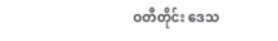ဝတီတိုင်း ဒေသ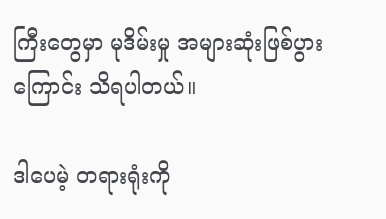ကြီးတွေမှာ မုဒိမ်းမှု အများဆုံးဖြစ်ပွားကြောင်း သိရပါတယ်။

ဒါပေမဲ့ တရားရုံးကို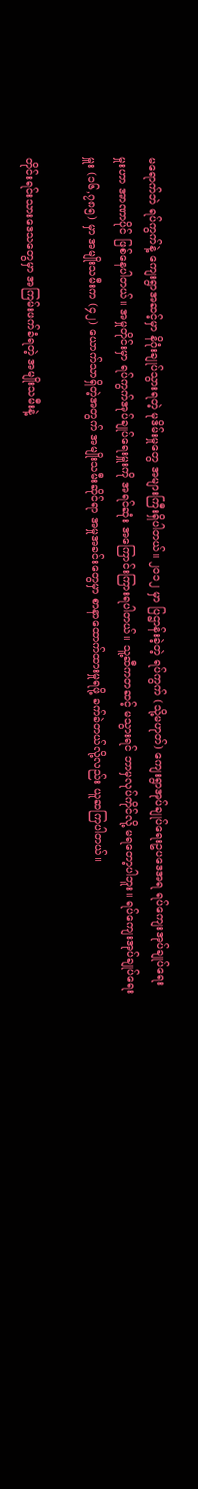မရောက်ဘဲ ရပ်ကွက်နဲ့ ကျေးရွာအဆင့်မှာ နိဂုံးချုပ်သွားရတဲ့ မုဒိမ်းမှုတွေ အများကြီးရှိပါတယ်။ ၂၀၁၂ မှာ ပြဌာန်းခဲ့တဲ့ ရပ်ကွက် (သို့မဟုတ်) ကျေးရွာအုပ်ချုပ်ရေးဥပဒေအရ ရပ်ကျေးအုပ်ချုပ်ရေးမှုးဟာ အာဏာပိုင် ဖြစ်နေပါတယ်။ အမှုတိုင်းမှာ ရပ်ကွက်အုပ်ချုပ်ရေးမှူးကို အရင်ဆုံး အကြောင်းကြားရပါတယ်။ သူ့ဆီကတဆင့် မသွားရင် ဘာမှလုပ်ကိုင်လို့ မရတော့ပါဘူး။ ရပ်ကျေးအုပ်ချုပ်ရေးမှူး (၁၆,၇၈၅) မှာ အမျိုးသမီးက (၄၂) ယောက်သာရှိတဲ့အတွက် အမျိုးသမီးဆိုင်ရာ အမှုအခင်းတွေမှာ စာနာထောက်ထားမှုရဖို့ ခက်ခဲတယ်လို့လည်း ယူဆကြပါတယ်။

တိုင်းရင်းသားဒေသတွေမှာ အကြမ်းဖက်ခံရတဲ့ အမျိုးသမီးနဲ့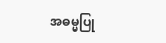အဓမ္မပြု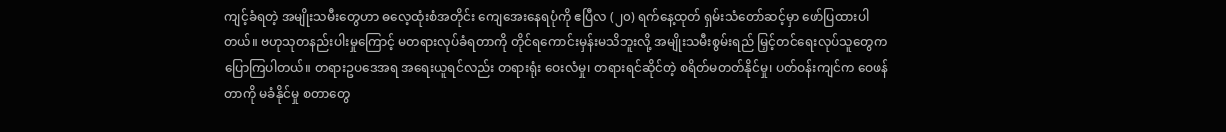ကျင့်ခံရတဲ့ အမျိုးသမီးတွေဟာ ဓလေ့ထုံးစံအတိုင်း ကျေအေးနေရပုံကို ဧပြီလ (၂၀) ရက်နေ့ထုတ် ရှမ်းသံတော်ဆင့်မှာ ဖော်ပြထားပါတယ်။ ဗဟုသုတနည်းပါးမှုကြောင့် မတရားလုပ်ခံရတာကို တိုင်ရကောင်းမှန်းမသိဘူးလို့ အမျိုးသမီးစွမ်းရည် မြှင့်တင်ရေးလုပ်သူတွေက ပြောကြပါတယ်။ တရားဥပဒေအရ အရေးယူရင်လည်း တရားရုံး ဝေးလံမှု၊ တရားရင်ဆိုင်တဲ့ စရိတ်မတတ်နိုင်မှု၊ ပတ်ဝန်းကျင်က ဝေဖန်တာကို မခံနိုင်မှု စတာတွေ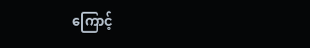ကြောင့်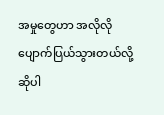အမှုတွေဟာ အလိုလို ပျောက်ပြယ်သွားတယ်လို့ ဆိုပါ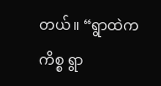တယ်။ “ရွာထဲကကိစ္စ ရွာ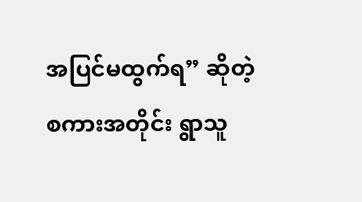အပြင်မထွက်ရ” ဆိုတဲ့ စကားအတိုင်း ရွာသူ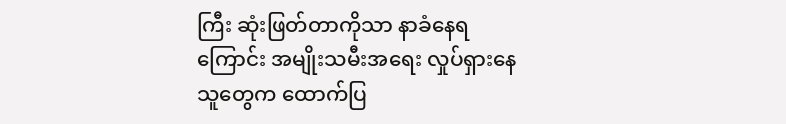ကြီး ဆုံးဖြတ်တာကိုသာ နာခံနေရကြောင်း အမျိုးသမီးအရေး လှုပ်ရှားနေသူတွေက ထောက်ပြ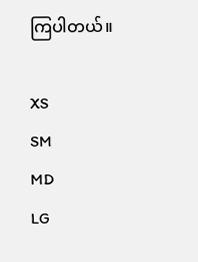ကြပါတယ်။

XS
SM
MD
LG